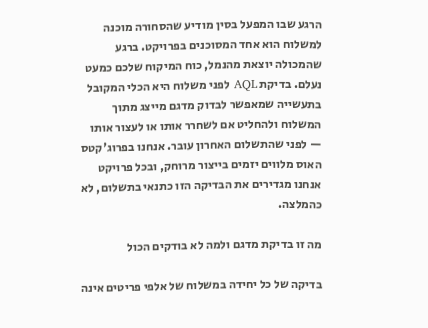הרגע שבו המפעל בסין מודיע שהסחורה מוכנה למשלוח הוא אחד המסוכנים בפרויקט. ברגע שהמכולה יוצאת מהנמל, כוח המיקוח שלכם כמעט נעלם. בדיקת AQL לפני משלוח היא הכלי המקובל בתעשייה שמאפשר לבדוק מדגם מייצג מתוך המשלוח ולהחליט אם לשחרר אותו או לעצור אותו — לפני שהתשלום האחרון עובר. אנחנו בפרוג'קטס האוס מלווים יזמים בייצור מרוחק, ובכל פרויקט אנחנו מגדירים את הבדיקה הזו כתנאי בתשלום, לא כהמלצה.

מה זו בדיקת מדגם ולמה לא בודקים הכול

בדיקה של כל יחידה במשלוח של אלפי פריטים אינה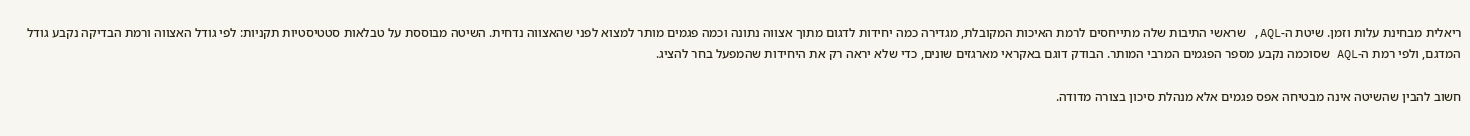ריאלית מבחינת עלות וזמן. שיטת ה-AQL, שראשי התיבות שלה מתייחסים לרמת האיכות המקובלת, מגדירה כמה יחידות לדגום מתוך אצווה נתונה וכמה פגמים מותר למצוא לפני שהאצווה נדחית. השיטה מבוססת על טבלאות סטטיסטיות תקניות: לפי גודל האצווה ורמת הבדיקה נקבע גודל המדגם, ולפי רמת ה-AQL שסוכמה נקבע מספר הפגמים המרבי המותר. הבודק דוגם באקראי מארגזים שונים, כדי שלא יראה רק את היחידות שהמפעל בחר להציג.

חשוב להבין שהשיטה אינה מבטיחה אפס פגמים אלא מנהלת סיכון בצורה מדודה.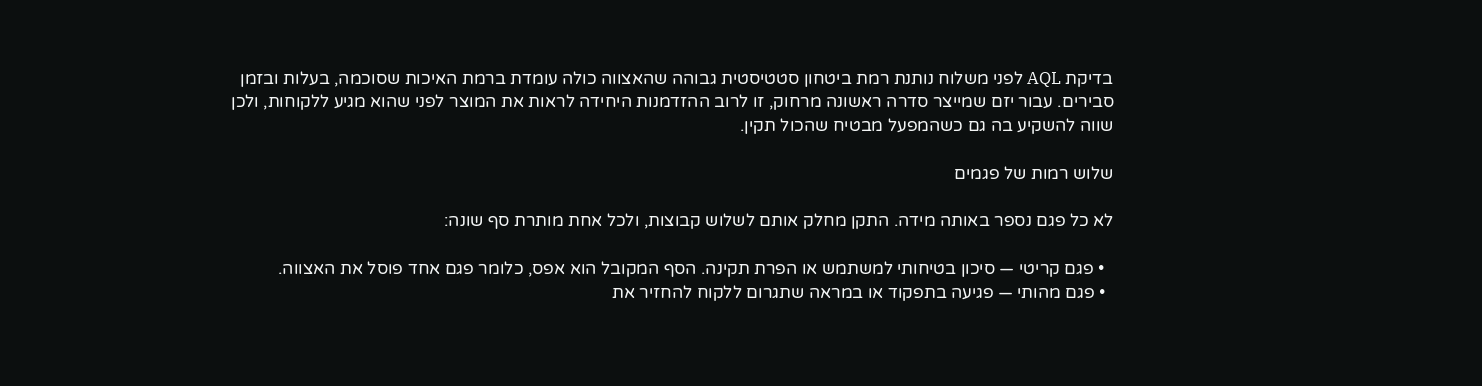בדיקת AQL לפני משלוח נותנת רמת ביטחון סטטיסטית גבוהה שהאצווה כולה עומדת ברמת האיכות שסוכמה, בעלות ובזמן סבירים. עבור יזם שמייצר סדרה ראשונה מרחוק, זו לרוב ההזדמנות היחידה לראות את המוצר לפני שהוא מגיע ללקוחות, ולכן שווה להשקיע בה גם כשהמפעל מבטיח שהכול תקין.

שלוש רמות של פגמים

לא כל פגם נספר באותה מידה. התקן מחלק אותם לשלוש קבוצות, ולכל אחת מותרת סף שונה:

  • פגם קריטי — סיכון בטיחותי למשתמש או הפרת תקינה. הסף המקובל הוא אפס, כלומר פגם אחד פוסל את האצווה.
  • פגם מהותי — פגיעה בתפקוד או במראה שתגרום ללקוח להחזיר את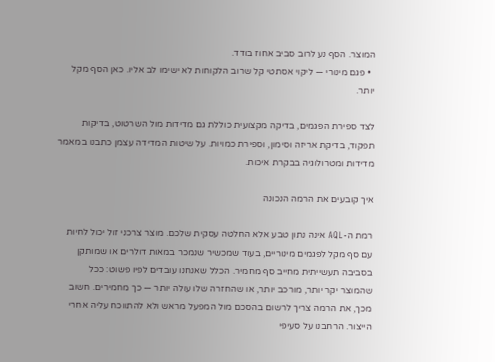המוצר. הסף נע לרוב סביב אחוז בודד.
  • פגם מינורי — ליקוי אסתטי קל שרוב הלקוחות לא ישימו לב אליו. כאן הסף מקל יותר.

לצד ספירת הפגמים, בדיקה מקצועית כוללת גם מדידות מול השרטוט, בדיקות תפקוד, בדיקת אריזה וסימון, וספירת כמויות. על שיטות המדידה עצמן כתבנו במאמר מדידות ומטרולוגיה בבקרת איכות.

איך קובעים את הרמה הנכונה

רמת ה-AQL אינה נתון טבע אלא החלטה עסקית שלכם. מוצר צרכני זול יכול לחיות עם סף מקל לפגמים מינוריים, בעוד שמכשיר שנמכר במאות דולרים או שמותקן בסביבה תעשייתית מחייב סף מחמיר. הכלל שאנחנו עובדים לפיו פשוט: ככל שהמוצר יקר יותר, מורכב יותר, או שהחזרה שלו עולה יותר — כך מחמירים. חשוב מכך, את הרמה צריך לרשום בהסכם מול המפעל מראש ולא להתווכח עליה אחרי הייצור. הרחבנו על סעיפי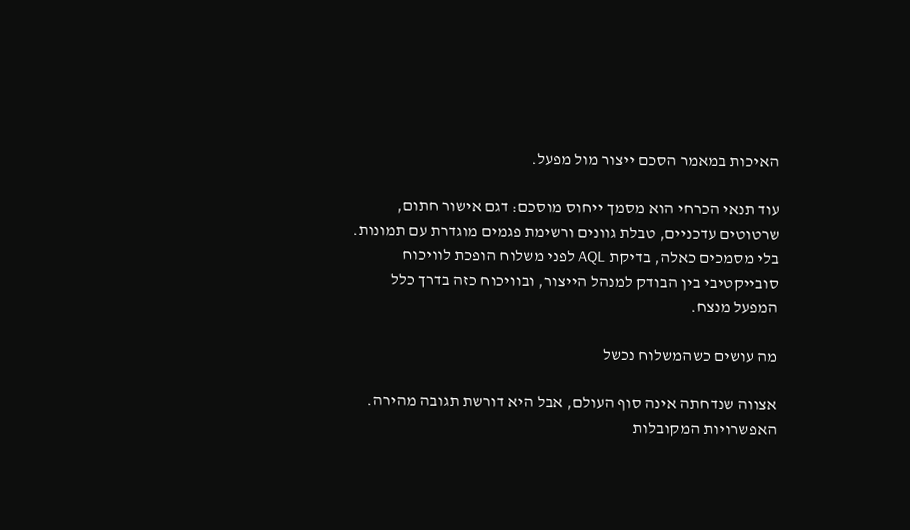האיכות במאמר הסכם ייצור מול מפעל.

עוד תנאי הכרחי הוא מסמך ייחוס מוסכם: דגם אישור חתום, שרטוטים עדכניים, טבלת גוונים ורשימת פגמים מוגדרת עם תמונות. בלי מסמכים כאלה, בדיקת AQL לפני משלוח הופכת לוויכוח סובייקטיבי בין הבודק למנהל הייצור, ובוויכוח כזה בדרך כלל המפעל מנצח.

מה עושים כשהמשלוח נכשל

אצווה שנדחתה אינה סוף העולם, אבל היא דורשת תגובה מהירה. האפשרויות המקובלות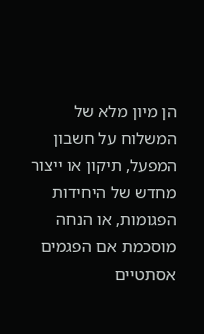הן מיון מלא של המשלוח על חשבון המפעל, תיקון או ייצור מחדש של היחידות הפגומות, או הנחה מוסכמת אם הפגמים אסתטיים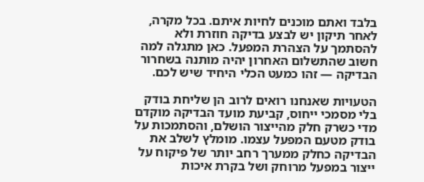בלבד ואתם מוכנים לחיות איתם. בכל מקרה, לאחר תיקון יש לבצע בדיקה חוזרת ולא להסתמך על הצהרת המפעל. כאן מתגלה למה חשוב שהתשלום האחרון יהיה מותנה בשחרור הבדיקה — זהו כמעט הכלי היחיד שיש לכם.

הטעויות שאנחנו רואים לרוב הן שליחת בודק בלי מסמכי ייחוס, קביעת מועד הבדיקה מוקדם מדי כשרק חלק מהייצור הושלם, והסתמכות על בודק מטעם המפעל עצמו. מומלץ לשלב את הבדיקה כחלק ממערך רחב יותר של פיקוח על ייצור במפעל מרוחק ושל בקרת איכות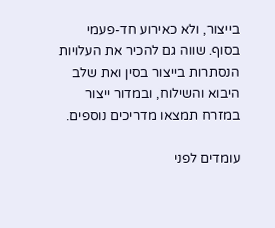בייצור, ולא כאירוע חד-פעמי בסוף. שווה גם להכיר את העלויות הנסתרות בייצור בסין ואת שלב היבוא והשילוח, ובמדור ייצור במזרח תמצאו מדריכים נוספים.

עומדים לפני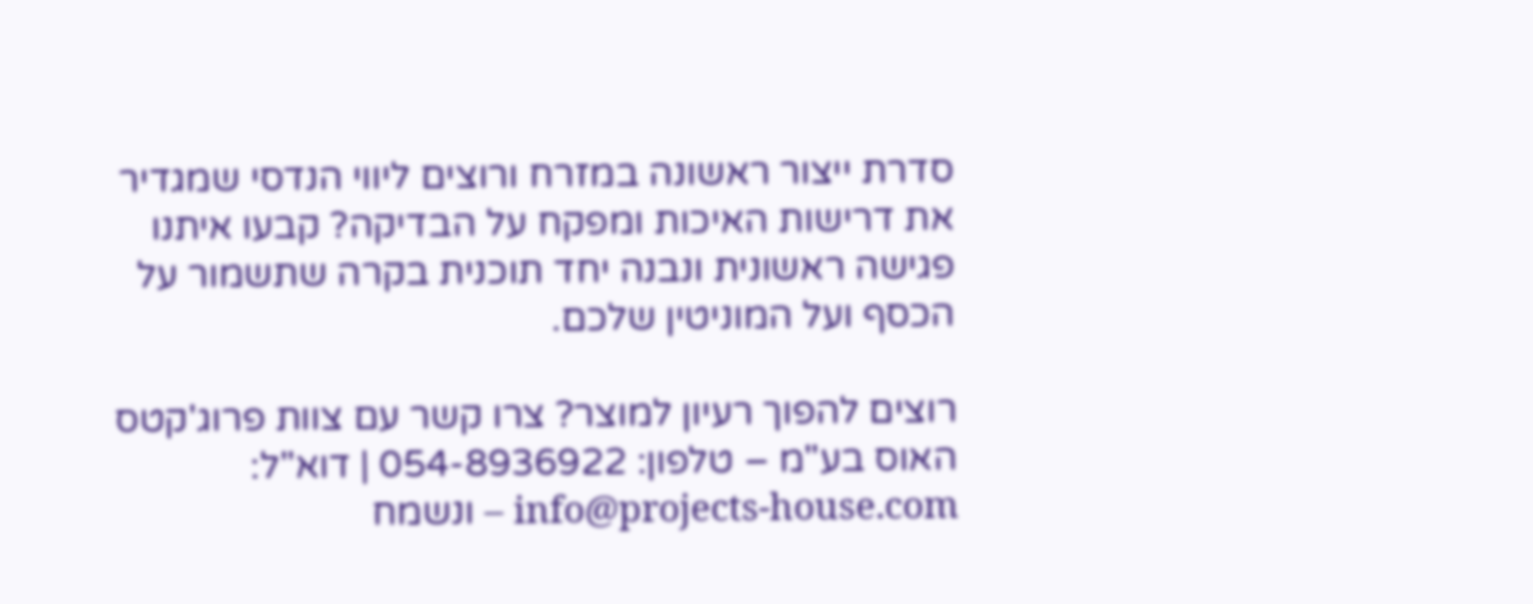סדרת ייצור ראשונה במזרח ורוצים ליווי הנדסי שמגדיר את דרישות האיכות ומפקח על הבדיקה? קבעו איתנו פגישה ראשונית ונבנה יחד תוכנית בקרה שתשמור על הכסף ועל המוניטין שלכם.

רוצים להפוך רעיון למוצר? צרו קשר עם צוות פרוג'קטס האוס בע"מ – טלפון: 054-8936922 | דוא"ל: info@projects-house.com – ונשמח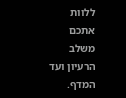ללוות אתכם משלב הרעיון ועד המדף.